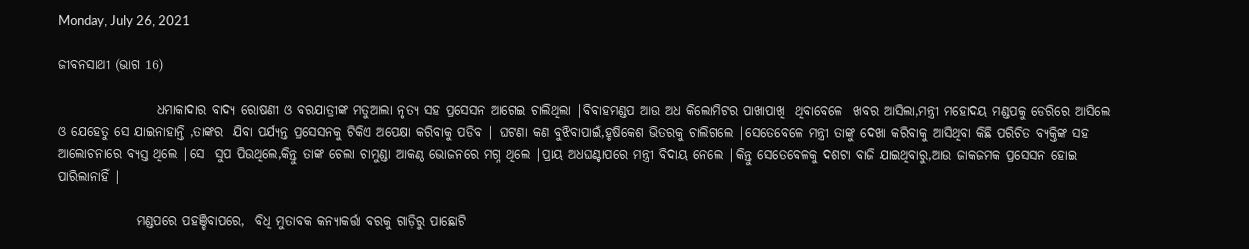Monday, July 26, 2021

ଜୀବନସାଥୀ (ଭାଗ 16)

                   ଧମାକାଦାର ବାଦ୍ୟ ରୋଷଣୀ ଓ ବରଯାତ୍ରୀଙ୍କ ମତୁଆଲା ନୃତ୍ୟ ସହ ପ୍ରସେସନ ଆଗେଇ ଚାଲିଥିଲା |ବିବାହମଣ୍ଡପ ଆଉ ଅଧ କିଲୋମିଟର ପାଖାପାଖି  ଥିବାବେଳେ  ଖବର ଆସିଲା,ମନ୍ତ୍ରୀ ମହୋଦୟ ମଣ୍ଡପକୁ ଡେରିରେ ଆସିଲେ ଓ ଯେହେତୁ ସେ ଯାଇନାହାନ୍ତି ,ତାଙ୍କର  ଯିବା ପର୍ଯ୍ୟନ୍ତ ପ୍ରସେସନକୁ ଟିକିଏ ଅପେକ୍ଷା କରିବାକୁ ପଡିବ | ଘଟଣା କଣ ବୁଝିବାପାଇଁ,ହୃଷିକେଶ ଭିତରକୁ ଚାଲିଗଲେ |ସେତେବେଳେ ମନ୍ତ୍ରୀ ତାଙ୍କୁ ଦେଖା କରିବାକୁ ଆସିଥିବା କିଛି ପରିଚିତ ବ୍ୟକ୍ତିଙ୍କ ସହ ଆଲୋଚନାରେ ବ୍ୟସ୍ତ ଥିଲେ |ସେ  ସୁପ ପିଉଥିଲେ,କିନ୍ତୁ ତାଙ୍କ ଚେଲା ଚାମୁଣ୍ଡା ଆକଣ୍ଠ ଭୋଜନରେ ମଗ୍ନ ଥିଲେ |ପ୍ରାୟ ଅଧଘଣ୍ଟାପରେ ମନ୍ତ୍ରୀ ବିଦାୟ ନେଲେ |କିନ୍ତୁ ସେତେବେଳକୁ ଦଶଟା ବାଜି ଯାଇଥିବାରୁ,ଆଉ ଜାକଜମକ ପ୍ରସେସନ ହୋଇ ପାରିଲାନାହିଁ |

               ମଣ୍ଡପରେ ପହଞ୍ଚିବାପରେ,  ବିଧି ମୁତାବକ କନ୍ୟାକର୍ତ୍ତା ବରକୁ ଗାଡ଼ିରୁ ପାଛୋଟି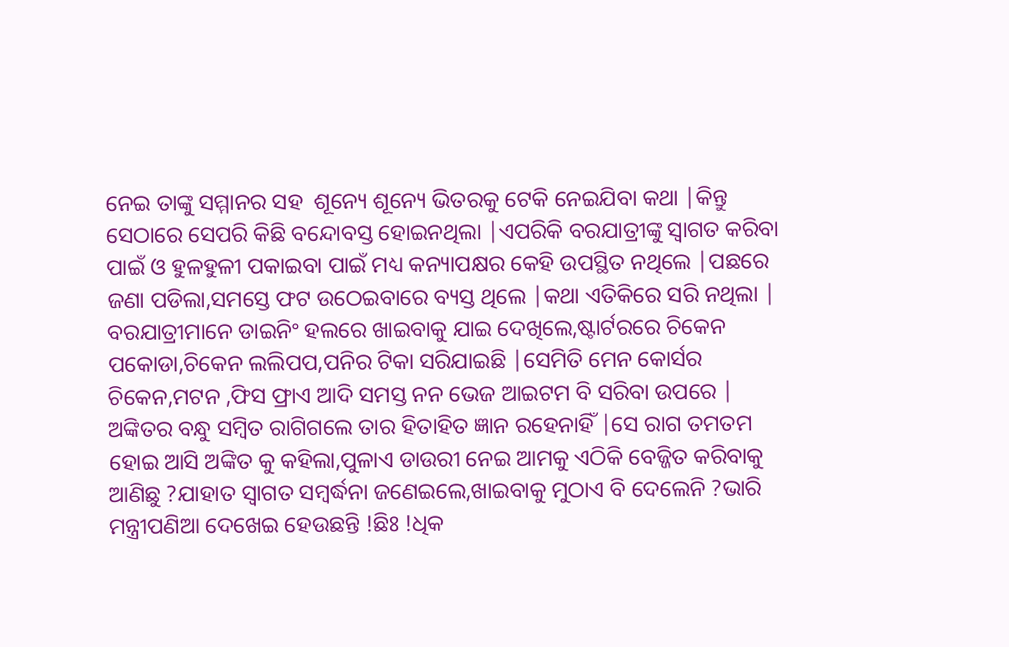ନେଇ ତାଙ୍କୁ ସମ୍ମାନର ସହ  ଶୂନ୍ୟେ ଶୂନ୍ୟେ ଭିତରକୁ ଟେକି ନେଇଯିବା କଥା |କିନ୍ତୁ ସେଠାରେ ସେପରି କିଛି ବନ୍ଦୋବସ୍ତ ହୋଇନଥିଲା |ଏପରିକି ବରଯାତ୍ରୀଙ୍କୁ ସ୍ୱାଗତ କରିବା ପାଇଁ ଓ ହୁଳହୁଳୀ ପକାଇବା ପାଇଁ ମଧ୍ୟ କନ୍ୟାପକ୍ଷର କେହି ଉପସ୍ଥିତ ନଥିଲେ |ପଛରେ ଜଣା ପଡିଲା,ସମସ୍ତେ ଫଟ ଉଠେଇବାରେ ବ୍ୟସ୍ତ ଥିଲେ |କଥା ଏତିକିରେ ସରି ନଥିଲା | ବରଯାତ୍ରୀମାନେ ଡାଇନିଂ ହଲରେ ଖାଇବାକୁ ଯାଇ ଦେଖିଲେ,ଷ୍ଟାର୍ଟରରେ ଚିକେନ ପକୋଡା,ଚିକେନ ଲଲିପପ,ପନିର ଟିକା ସରିଯାଇଛି |ସେମିତି ମେନ କୋର୍ସର ଚିକେନ,ମଟନ ,ଫିସ ଫ୍ରାଏ ଆଦି ସମସ୍ତ ନନ ଭେଜ ଆଇଟମ ବି ସରିବା ଉପରେ | ଅଙ୍କିତର ବନ୍ଧୁ ସମ୍ବିତ ରାଗିଗଲେ ତାର ହିତାହିତ ଜ୍ଞାନ ରହେନାହିଁ |ସେ ରାଗ ତମତମ ହୋଇ ଆସି ଅଙ୍କିତ କୁ କହିଲା,ପୁଳାଏ ଡାଉରୀ ନେଇ ଆମକୁ ଏଠିକି ବେଜ୍ଜିତ କରିବାକୁ ଆଣିଛୁ ?ଯାହାତ ସ୍ୱାଗତ ସମ୍ବର୍ଦ୍ଧନା ଜଣେଇଲେ,ଖାଇବାକୁ ମୁଠାଏ ବି ଦେଲେନି ?ଭାରି ମନ୍ତ୍ରୀପଣିଆ ଦେଖେଇ ହେଉଛନ୍ତି !ଛିଃ !ଧିକ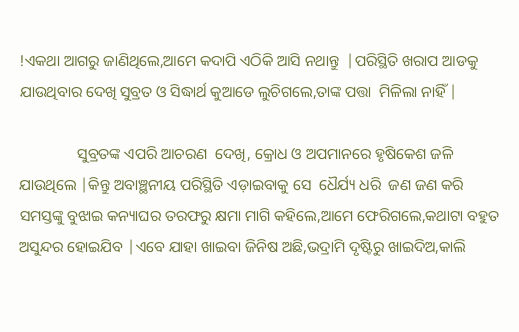!ଏକଥା ଆଗରୁ ଜାଣିଥିଲେ,ଆମେ କଦାପି ଏଠିକି ଆସି ନଥାନ୍ତୁ  |ପରିସ୍ଥିତି ଖରାପ ଆଡକୁ ଯାଉଥିବାର ଦେଖି ସୁବ୍ରତ ଓ ସିଦ୍ଧାର୍ଥ କୁଆଡେ ଲୁଚିଗଲେ,ତାଙ୍କ ପତ୍ତା  ମିଳିଲା ନାହିଁ |

               ସୁବ୍ରତଙ୍କ ଏପରି ଆଚରଣ  ଦେଖି, କ୍ରୋଧ ଓ ଅପମାନରେ ହୃଷିକେଶ ଜଳି ଯାଉଥିଲେ |କିନ୍ତୁ ଅବାଞ୍ଛନୀୟ ପରିସ୍ଥିତି ଏଡ଼ାଇବାକୁ ସେ  ଧୈର୍ଯ୍ୟ ଧରି  ଜଣ ଜଣ କରି ସମସ୍ତଙ୍କୁ ବୁଝାଇ କନ୍ୟାଘର ତରଫରୁ କ୍ଷମା ମାଗି କହିଲେ,ଆମେ ଫେରିଗଲେ,କଥାଟା ବହୁତ ଅସୁନ୍ଦର ହୋଇଯିବ |ଏବେ ଯାହା ଖାଇବା ଜିନିଷ ଅଛି,ଭଦ୍ରାମି ଦୃଷ୍ଟିରୁ ଖାଇଦିଅ,କାଲି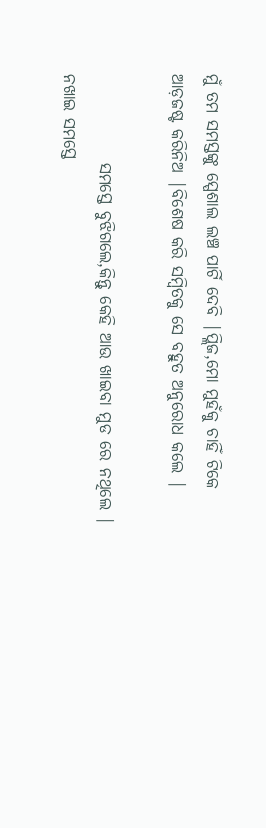ମୁଁ ତମ ସମସ୍ତଙ୍କୁ ସ୍ପେଶାଲ ଲଞ୍ଚ ପାର୍ଟି ଦେବି |ପ୍ଲିଜ,ମୋ ମୁହଁକୁ ଚାହିଁ ଟିକେ ଆଡ଼ଜଷ୍ଟ କରିନିଅ |ବିଶେଷ କରି ସମ୍ବିତକୁ ସେ ବହୁତ ଅନୁରୋଧ କଲେ |

             ସମସ୍ତେ ବୁଝିଗଲେ,କିନ୍ତୁ କେହି ଆଉ ଖାଇବା ମୁଡ ରେ ନଥିଲେ | ନଖାଇ ସମସ୍ତେ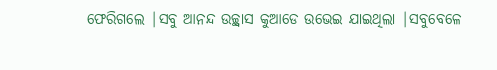ଫେରିଗଲେ |ସବୁ ଆନନ୍ଦ ଉଚ୍ଛ୍ୱାସ କୁଆଡେ ଉଭେଇ ଯାଇଥିଲା |ସବୁବେଳେ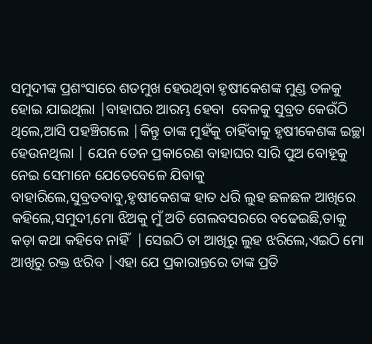ସମୁଦୀଙ୍କ ପ୍ରଶଂସାରେ ଶତମୁଖ ହେଉଥିବା ହୃଷୀକେଶଙ୍କ ମୁଣ୍ଡ ତଳକୁ ହୋଇ ଯାଇଥିଲା |ବାହାଘର ଆରମ୍ଭ ହେବା  ବେଳକୁ ସୁବ୍ରତ କେଉଁଠି ଥିଲେ,ଆସି ପହଞ୍ଚିଗଲେ |କିନ୍ତୁ ତାଙ୍କ ମୁହଁକୁ ଚାହିଁବାକୁ ହୃଷୀକେଶଙ୍କ ଇଚ୍ଛା ହେଉନଥିଲା | ଯେନ ତେନ ପ୍ରକାରେଣ ବାହାଘର ସାରି ପୁଅ ବୋହୂକୁ ନେଇ ସେମାନେ ଯେତେବେଳେ ଯିବାକୁ ବାହାରିଲେ,ସୁବ୍ରତବାବୁ,ହୃଷୀକେଶଙ୍କ ହାତ ଧରି ଲୁହ ଛଳଛଳ ଆଖିରେ କହିଲେ,ସମୁଦୀ,ମୋ ଝିଅକୁ ମୁଁ ଅତି ଗେଲବସରରେ ବଢେଇଛି,ତାକୁ କଡ଼ା କଥା କହିବେ ନାହିଁ  |ସେଇଠି ତା ଆଖିରୁ ଲୁହ ଝରିଲେ,ଏଇଠି ମୋ ଆଖିରୁ ରକ୍ତ ଝରିବ |ଏହା ଯେ ପ୍ରକାରାନ୍ତରେ ତାଙ୍କ ପ୍ରତି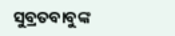ସୁବ୍ରତବାବୁଙ୍କ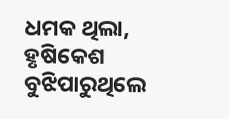ଧମକ ଥିଲା, ହୃଷିକେଶ ବୁଝିପାରୁଥିଲେ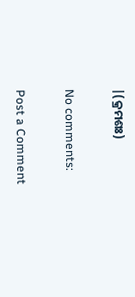|(କ୍ରମଶଃ)

No comments:

Post a Comment